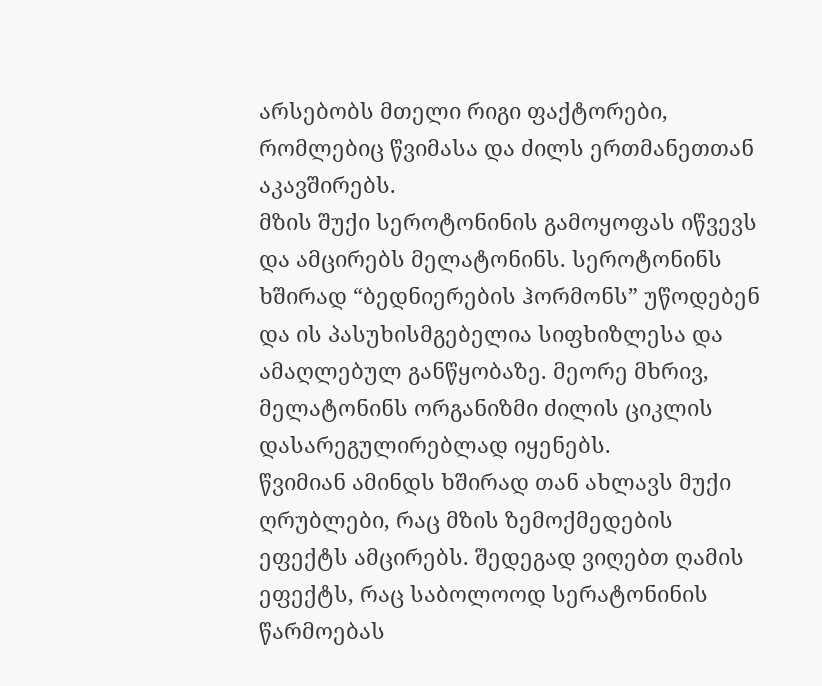არსებობს მთელი რიგი ფაქტორები, რომლებიც წვიმასა და ძილს ერთმანეთთან აკავშირებს.
მზის შუქი სეროტონინის გამოყოფას იწვევს და ამცირებს მელატონინს. სეროტონინს ხშირად “ბედნიერების ჰორმონს” უწოდებენ და ის პასუხისმგებელია სიფხიზლესა და ამაღლებულ განწყობაზე. მეორე მხრივ, მელატონინს ორგანიზმი ძილის ციკლის დასარეგულირებლად იყენებს.
წვიმიან ამინდს ხშირად თან ახლავს მუქი ღრუბლები, რაც მზის ზემოქმედების ეფექტს ამცირებს. შედეგად ვიღებთ ღამის ეფექტს, რაც საბოლოოდ სერატონინის წარმოებას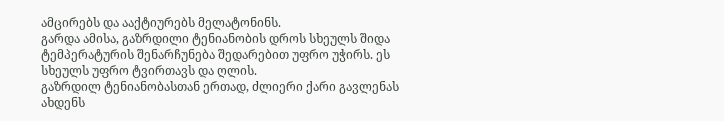ამცირებს და ააქტიურებს მელატონინს.
გარდა ამისა, გაზრდილი ტენიანობის დროს სხეულს შიდა ტემპერატურის შენარჩუნება შედარებით უფრო უჭირს. ეს სხეულს უფრო ტვირთავს და ღლის.
გაზრდილ ტენიანობასთან ერთად, ძლიერი ქარი გავლენას ახდენს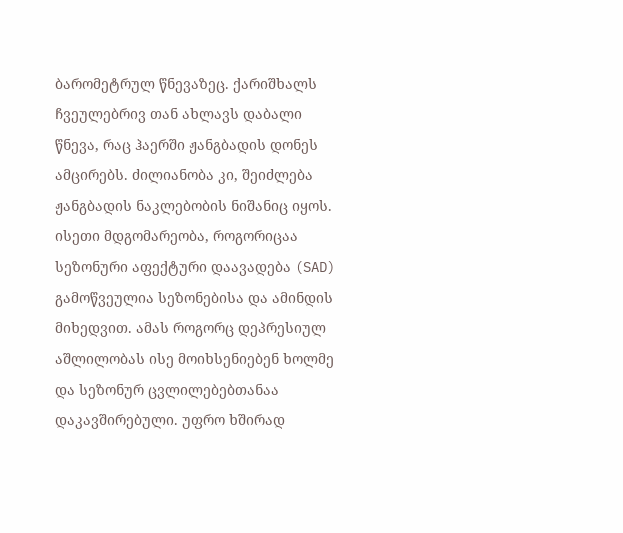ბარომეტრულ წნევაზეც. ქარიშხალს ჩვეულებრივ თან ახლავს დაბალი წნევა, რაც ჰაერში ჟანგბადის დონეს ამცირებს. ძილიანობა კი, შეიძლება ჟანგბადის ნაკლებობის ნიშანიც იყოს.
ისეთი მდგომარეობა, როგორიცაა სეზონური აფექტური დაავადება (SAD) გამოწვეულია სეზონებისა და ამინდის მიხედვით. ამას როგორც დეპრესიულ აშლილობას ისე მოიხსენიებენ ხოლმე და სეზონურ ცვლილებებთანაა დაკავშირებული. უფრო ხშირად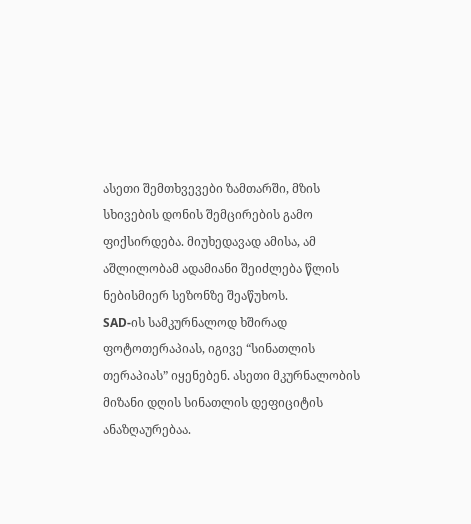ასეთი შემთხვევები ზამთარში, მზის სხივების დონის შემცირების გამო ფიქსირდება. მიუხედავად ამისა, ამ აშლილობამ ადამიანი შეიძლება წლის ნებისმიერ სეზონზე შეაწუხოს.
SAD-ის სამკურნალოდ ხშირად ფოტოთერაპიას, იგივე “სინათლის თერაპიას” იყენებენ. ასეთი მკურნალობის მიზანი დღის სინათლის დეფიციტის ანაზღაურებაა.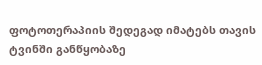ფოტოთერაპიის შედეგად იმატებს თავის ტვინში განწყობაზე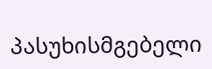პასუხისმგებელი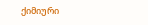ქიმიური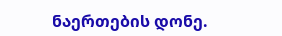ნაერთების დონე.